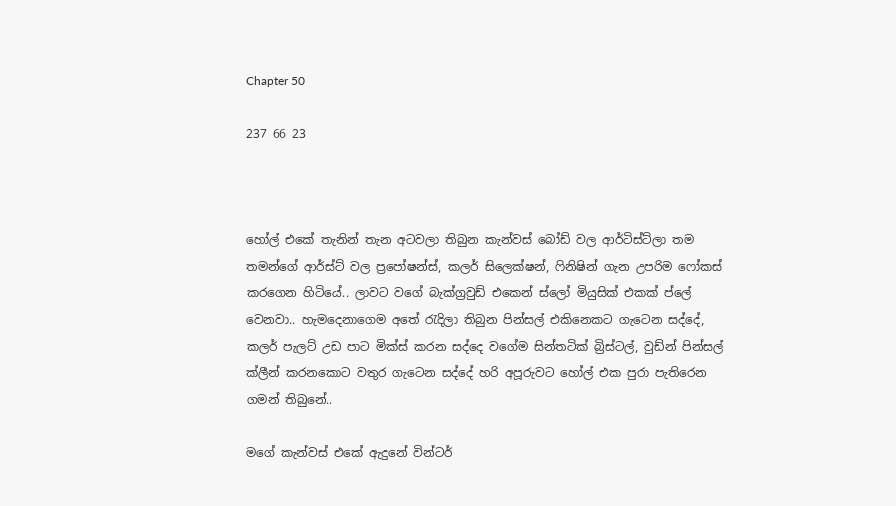Chapter 50

237 66 23



හෝල් එකේ තැනින් තැන අටවලා තිබුන කැන්වස් බෝඩ් වල ආර්ටිස්ට්ලා තම තමන්ගේ ආර්ස්ට් වල ප්‍රපෝෂන්ස්, කලර් සිලෙක්ෂන්, ෆිනිෂින් ගැන උපරිම ෆෝකස් කරගෙන හිටියේ.. ලාවට වගේ බැක්ග්‍රවුඩ් එකෙන් ස්ලෝ මියුසික් එකක් ප්ලේ වෙනවා.. හැමදෙනාගෙම අතේ රැදිලා තිබුන පින්සල් එකිනෙකට ගැටෙන සද්දේ, කලර් පැලට් උඩ පාට මික්ස් කරන සද්දෙ වගේම සින්තටික් බ්‍රිස්ටල්, වුඩ්න් පින්සල් ක්ලීන් කරනකොට වතුර ගැටෙන සද්දේ හරි අපූරුවට හෝල් එක පුරා පැතිරෙන ගමන් තිබුනේ..

මගේ කැන්වස් එකේ ඇදුනේ වින්ටර්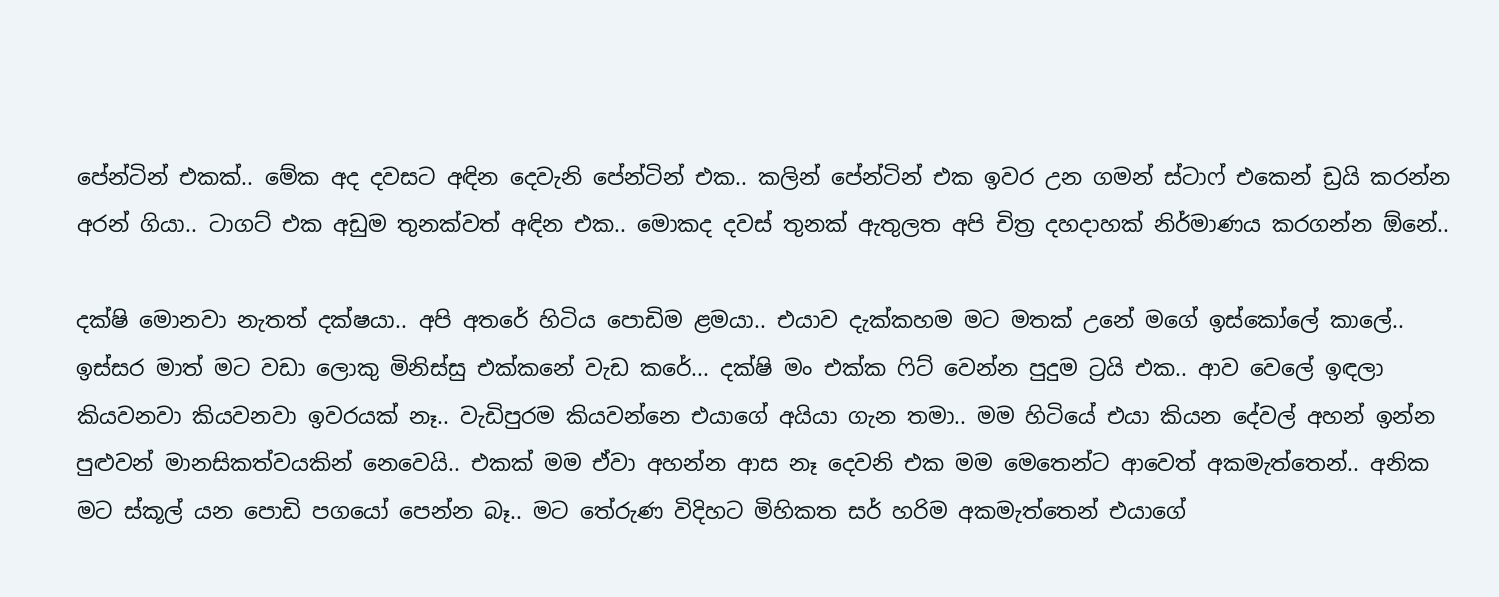පේන්ටින් එකක්.. මේක අද දවසට අඳින දෙවැනි පේන්ටින් එක.. කලින් පේන්ටින් එක ඉවර උන ගමන් ස්ටාෆ් එකෙන් ඩ්‍රයි කරන්න අරන් ගියා.. ටාගට් එක අඩුම තුනක්වත් අඳින එක.. මොකද දවස් තුනක් ඇතුලත අපි චිත්‍ර දහදාහක් නිර්මාණය කරගන්න ඕනේ..

දක්ෂි මොනවා නැතත් දක්ෂයා.. අපි අතරේ හිටිය පොඩිම ළමයා.. එයාව දැක්කහම මට මතක් උනේ මගේ ඉස්කෝලේ කාලේ.. ඉස්සර මාත් මට වඩා ලොකු මිනිස්සු එක්කනේ වැඩ කරේ... දක්ෂි මං එක්ක ෆිට් වෙන්න පුදුම ට්‍රයි එක.. ආව වෙලේ ඉඳලා කියවනවා කියවනවා ඉවරයක් නෑ.. වැඩිපුරම කියවන්නෙ එයාගේ අයියා ගැන තමා.. මම හිටියේ එයා කියන දේවල් අහන් ඉන්න පුළුවන් මානසිකත්වයකින් නෙවෙයි.. එකක් මම ඒවා අහන්න ආස නෑ දෙවනි එක මම මෙතෙන්ට ආවෙත් අකමැත්තෙන්.. අනික මට ස්කූල් යන පොඩි පගයෝ පෙන්න බෑ.. මට තේරුණ විදිහට මිහිකත සර් හරිම අකමැත්තෙන් එයාගේ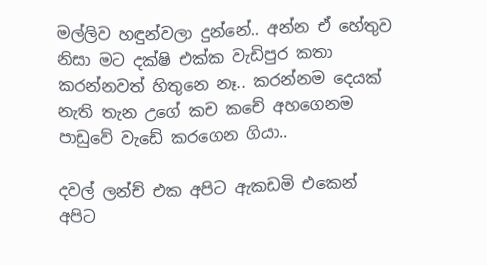මල්ලිව හඳුන්වලා දුන්නේ.. අන්න ඒ හේතුව නිසා මට දක්ෂි එක්ක වැඩිපුර කතා කරන්නවත් හිතුනෙ නෑ.. කරන්නම දෙයක් නැති තැන උගේ කච කචේ අහගෙනම පාඩුවේ වැඩේ කරගෙන ගියා..

දවල් ලන්ච් එක අපිට ඇකඩමි එකෙන් අපිට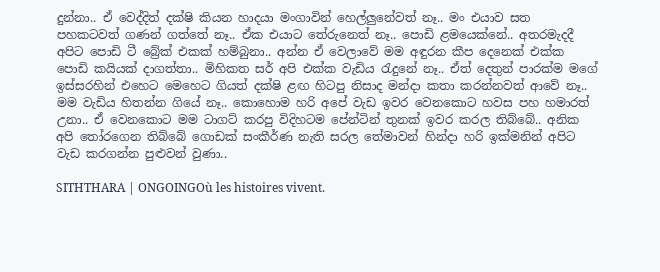දුන්නා.. ඒ වෙද්දිත් දක්ෂි කියන හාදයා මංගාවින් හෙල්ලුනේවත් නෑ.. මං එයාව සත පහකටවත් ගණන් ගත්තේ නෑ.. ඒක එයාට තේරුනෙත් නෑ.. පොඩි ළමයෙක්නේ.. අතරමැදදී අපිට පොඩි ටී බ්‍රේක් එකක් හම්බුනා.. අන්න ඒ වෙලාවේ මම අඳුරන කීප දෙනෙක් එක්ක පොඩි කයියක් දාගත්තා.. මිහිකත සර් අපි එක්ක වැඩිය රැදුනේ නෑ.. ඒත් දෙතුන් පාරක්ම මගේ ඉස්සරහින් එහෙට මෙහෙට ගියත් දක්ෂි ළඟ හිටපු නිසාද මන්දා කතා කරන්නවත් ආවේ නෑ.. මම වැඩිය හිතන්න ගියේ නෑ.. කොහොම හරි අපේ වැඩ ඉවර වෙනකොට හවස පහ හමාරත් උනා.. ඒ වෙනකොට මම ටාගට් කරපු විදිහටම පේන්ටින් තුනක් ඉවර කරල තිබ්බේ.. අනික අපි තෝරගෙන තිබ්බේ ගොඩක් සංකීර්ණ නැති සරල තේමාවන් හින්දා හරි ඉක්මනින් අපිට වැඩ කරගන්න පුළුවන් වුණා..

SITHTHARA | ONGOINGOù les histoires vivent.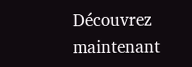Découvrez maintenant